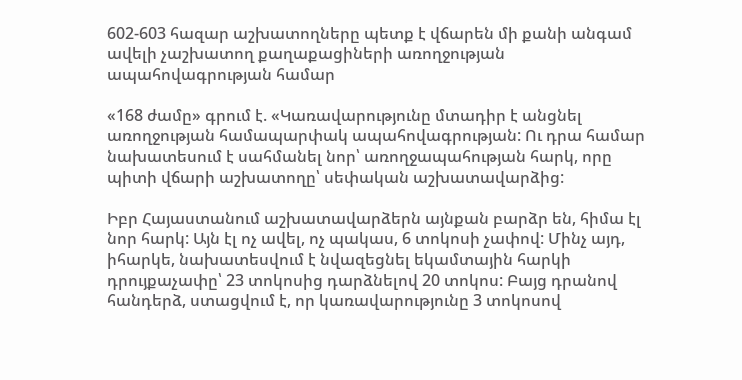602-603 հազար աշխատողները պետք է վճարեն մի քանի անգամ ավելի չաշխատող քաղաքացիների առողջության ապահովագրության համար

«168 ժամը» գրում է. «Կառավարությունը մտադիր է անցնել առողջության համապարփակ ապահովագրության: Ու դրա համար նախատեսում է սահմանել նոր՝ առողջապահության հարկ, որը պիտի վճարի աշխատողը՝ սեփական աշխատավարձից:

Իբր Հայաստանում աշխատավարձերն այնքան բարձր են, հիմա էլ նոր հարկ: Այն էլ ոչ ավել, ոչ պակաս, 6 տոկոսի չափով: Մինչ այդ, իհարկե, նախատեսվում է նվազեցնել եկամտային հարկի դրույքաչափը՝ 23 տոկոսից դարձնելով 20 տոկոս: Բայց դրանով հանդերձ, ստացվում է, որ կառավարությունը 3 տոկոսով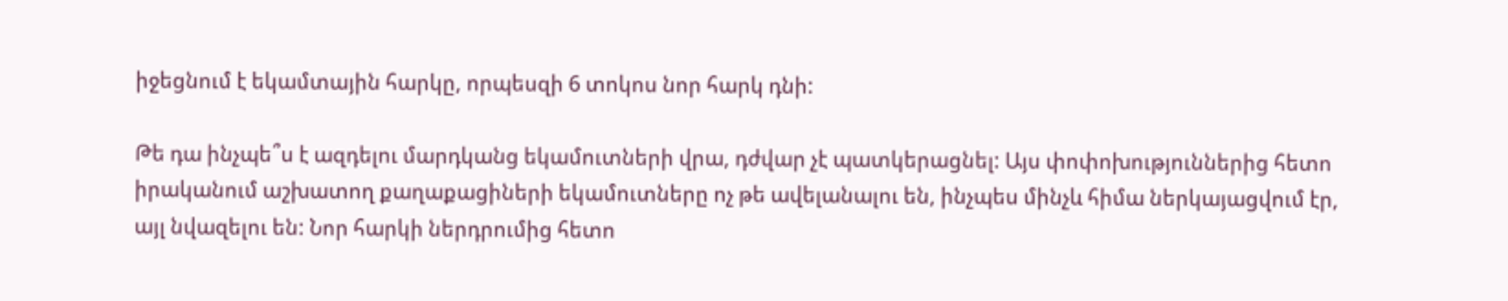իջեցնում է եկամտային հարկը, որպեսզի 6 տոկոս նոր հարկ դնի:

Թե դա ինչպե՞ս է ազդելու մարդկանց եկամուտների վրա, դժվար չէ պատկերացնել: Այս փոփոխություններից հետո իրականում աշխատող քաղաքացիների եկամուտները ոչ թե ավելանալու են, ինչպես մինչև հիմա ներկայացվում էր, այլ նվազելու են: Նոր հարկի ներդրումից հետո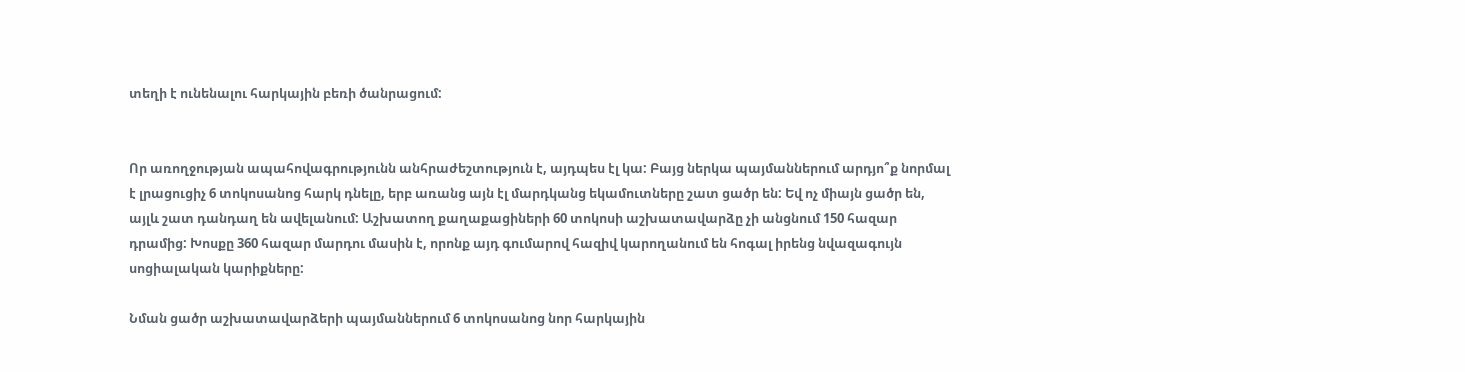տեղի է ունենալու հարկային բեռի ծանրացում:


Որ առողջության ապահովագրությունն անհրաժեշտություն է, այդպես էլ կա: Բայց ներկա պայմաններում արդյո՞ք նորմալ է լրացուցիչ 6 տոկոսանոց հարկ դնելը, երբ առանց այն էլ մարդկանց եկամուտները շատ ցածր են: Եվ ոչ միայն ցածր են, այլև շատ դանդաղ են ավելանում: Աշխատող քաղաքացիների 60 տոկոսի աշխատավարձը չի անցնում 150 հազար դրամից: Խոսքը 360 հազար մարդու մասին է, որոնք այդ գումարով հազիվ կարողանում են հոգալ իրենց նվազագույն սոցիալական կարիքները:

Նման ցածր աշխատավարձերի պայմաններում 6 տոկոսանոց նոր հարկային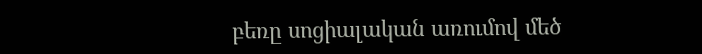բեռը սոցիալական առումով մեծ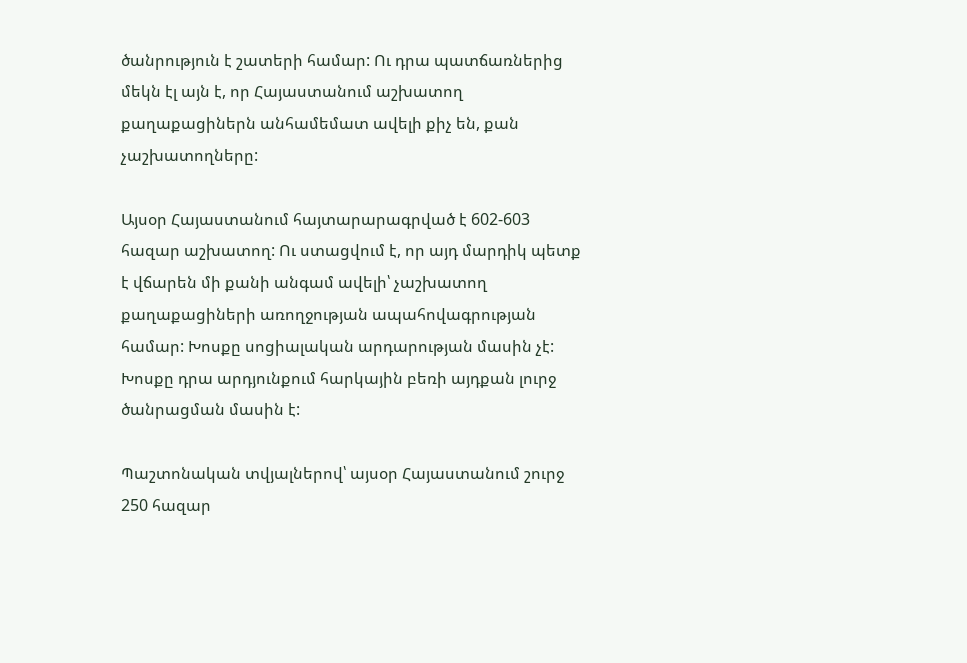ծանրություն է շատերի համար: Ու դրա պատճառներից մեկն էլ այն է, որ Հայաստանում աշխատող քաղաքացիներն անհամեմատ ավելի քիչ են, քան չաշխատողները:

Այսօր Հայաստանում հայտարարագրված է 602-603 հազար աշխատող: Ու ստացվում է, որ այդ մարդիկ պետք է վճարեն մի քանի անգամ ավելի՝ չաշխատող քաղաքացիների առողջության ապահովագրության համար: Խոսքը սոցիալական արդարության մասին չէ: Խոսքը դրա արդյունքում հարկային բեռի այդքան լուրջ ծանրացման մասին է:

Պաշտոնական տվյալներով՝ այսօր Հայաստանում շուրջ 250 հազար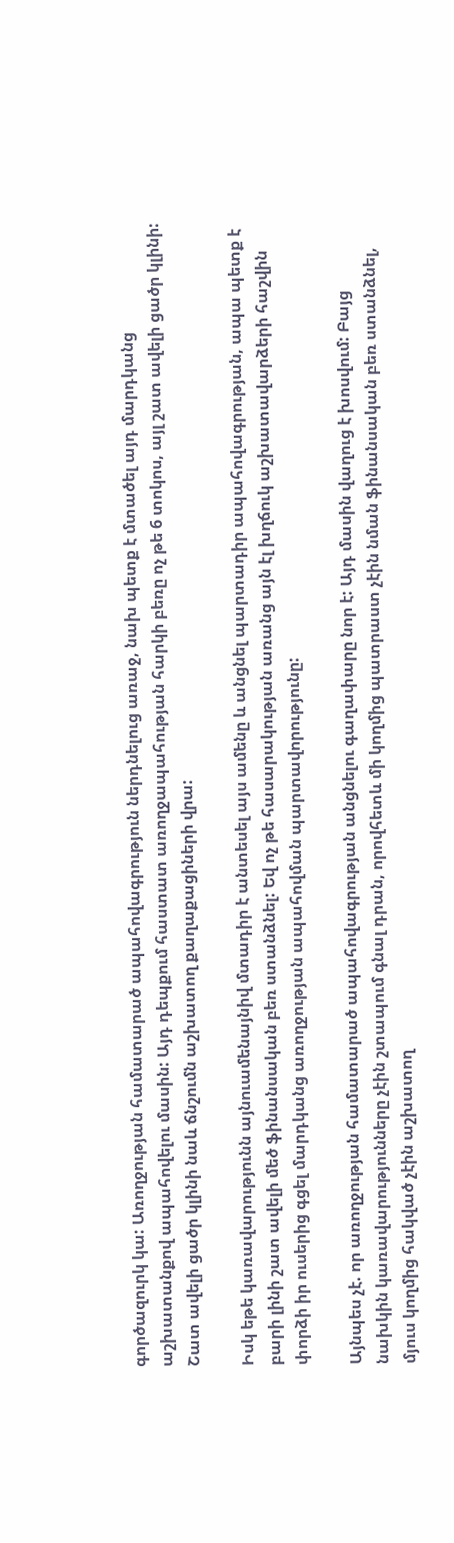գործազուրկ կա: Առողջության համատարած ապահովագրություն ներդնելուց առաջ, նախ պետք է մտածել այդ մարդկանց աշխատանքով ապահովելու մասին: Այդ դեպքում հաստատ առողջապահության հարկի բեռը ոչ թե 6 տոկոս, այլ շատ ավելի ցածր կլինի: Շատ ավելի ցածր կլինի նաև ճնշումն աշխատող քաղաքացիների վրա:

Իսկ եթե կառավարությունն այնուամենայնիվ մտադիր է անտեսել այս ամենը և անցնել պարտադիր ապահովագրության, ապա պետք է բարի լինի շատ ավելի մեծ ֆինանսական բեռ ստանձնել: Եվ ոչ թե հասարակության առանց այն էլ խղճուկ աշխատավարձերի հաշվին փորձի իր ուսերից գցել մարդկանց առողջության ապահովման պարտավորությունը:

Այնպես չէ. որ առողջության համատարած ապահովագրության անցնելու գաղափարը նոր է: Այդ մասին վաղուց է խոսվում: Բայց նախկին կառավարությունները չէին շտապում գնալ դրան, որովհետև մի կողմից պատրաստ չէին նման ֆինանսական բեռ ստանձնել, մյուս կողմից հակված չէին աշխատող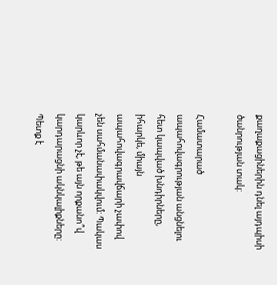քաղաքացիներին դնել այդպիսի ծանրության տակ:

Համատարած ապահովագրության անցնելու հետ կապված խնդիրները, իհարկե, միայն ապահովագրավճարի չափով չեն սահմանափակվում: Պակաս կարևոր չէ, թե այն որքանո՞վ կարդարացնի ակնկալիքները: Պետք է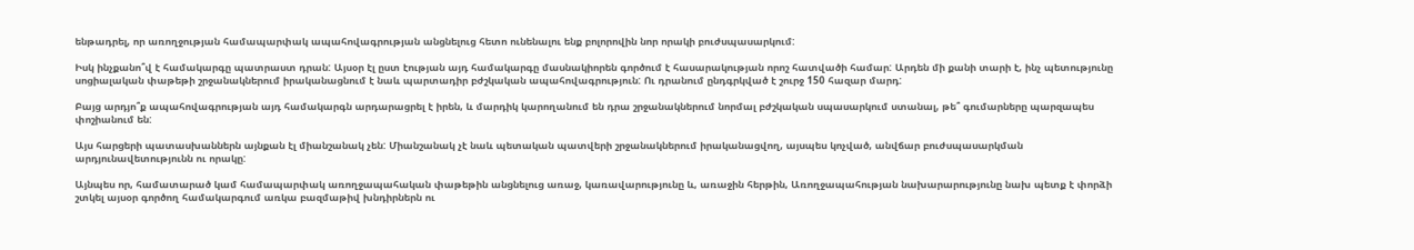ենթադրել, որ առողջության համապարփակ ապահովագրության անցնելուց հետո ունենալու ենք բոլորովին նոր որակի բուժսպասարկում:

Իսկ ինչքանո՞վ է համակարգը պատրաստ դրան: Այսօր էլ ըստ էության այդ համակարգը մասնակիորեն գործում է հասարակության որոշ հատվածի համար: Արդեն մի քանի տարի է, ինչ պետությունը սոցիալական փաթեթի շրջանակներում իրականացնում է նաև պարտադիր բժշկական ապահովագրություն: Ու դրանում ընդգրկված է շուրջ 150 հազար մարդ:

Բայց արդյո՞ք ապահովագրության այդ համակարգն արդարացրել է իրեն, և մարդիկ կարողանում են դրա շրջանակներում նորմալ բժշկական սպասարկում ստանալ, թե՞ գումարները պարզապես փոշիանում են:

Այս հարցերի պատասխաններն այնքան էլ միանշանակ չեն: Միանշանակ չէ նաև պետական պատվերի շրջանակներում իրականացվող, այսպես կոչված, անվճար բուժսպասարկման արդյունավետությունն ու որակը:

Այնպես որ, համատարած կամ համապարփակ առողջապահական փաթեթին անցնելուց առաջ, կառավարությունը և, առաջին հերթին, Առողջապահության նախարարությունը նախ պետք է փորձի շտկել այսօր գործող համակարգում առկա բազմաթիվ խնդիրներն ու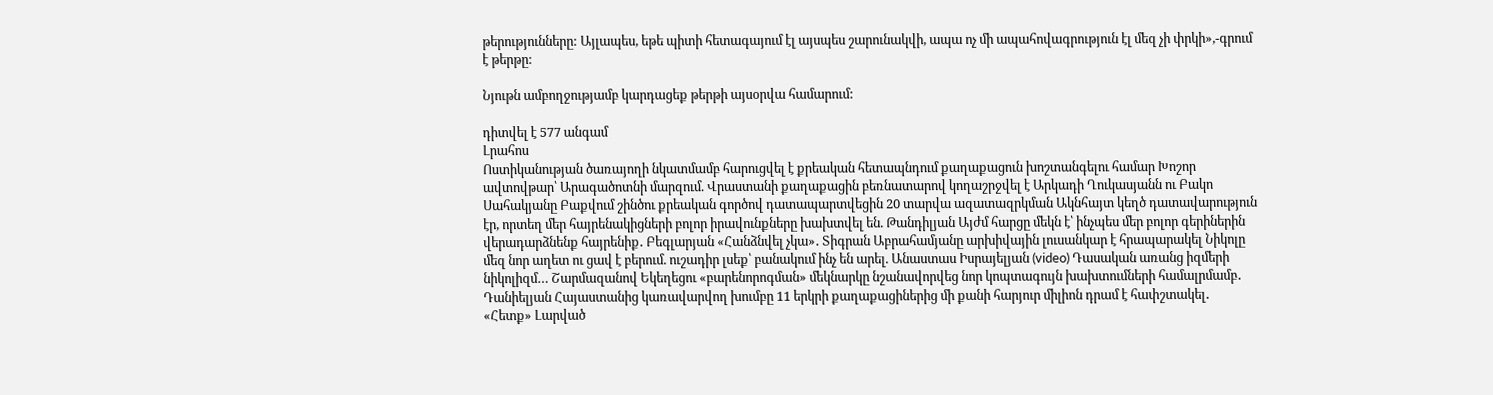թերությունները: Այլապես, եթե պիտի հետագայում էլ այսպես շարունակվի, ապա ոչ մի ապահովագրություն էլ մեզ չի փրկի»,-գրում է թերթը:

Նյութն ամբողջությամբ կարդացեք թերթի այսօրվա համարում:

դիտվել է 577 անգամ
Լրահոս
Ոստիկանության ծառայողի նկատմամբ հարուցվել է քրեական հետապնդում քաղաքացուն խոշտանգելու համար Խոշոր ավտովթար՝ Արագածոտնի մարզում. Վրաստանի քաղաքացին բեռնատարով կողաշրջվել է Արկադի Ղուկասյանն ու Բակո Սահակյանը Բաքվում շինծու քրեական գործով դատապարտվեցին 20 տարվա ազատազրկման Ակնհայտ կեղծ դատավարություն էր, որտեղ մեր հայրենակիցների բոլոր իրավունքները խախտվել են. Թանդիլյան Այժմ հարցը մեկն է՝ ինչպես մեր բոլոր գերիներին վերադարձնենք հայրենիք․ Բեգլարյան «Հանձնվել չկա»․ Տիգրան Աբրահամյանը արխիվային լուսանկար է հրապարակել Նիկոլը մեզ նոր աղետ ու ցավ է բերում. ուշադիր լսեք՝ բանակում ինչ են արել. Անաստաս Իսրայելյան (video) Դասական առանց իզմերի նիկոլիզմ… Շարմազանով Եկեղեցու «բարենորոգման» մեկնարկը նշանավորվեց նոր կոպտագույն խախտումների համալրմամբ․ Դանիելյան Հայաստանից կառավարվող խումբը 11 երկրի քաղաքացիներից մի քանի հարյուր միլիոն դրամ է հափշտակել․ «Հետք» Լարված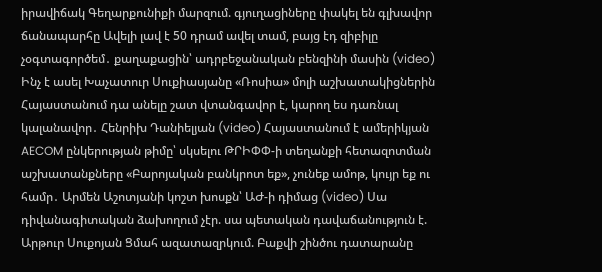իրավիճակ Գեղարքունիքի մարզում. գյուղացիները փակել են գլխավոր ճանապարհը Ավելի լավ է 50 դրամ ավել տամ, բայց էդ զիբիլը չօգտագործեմ․ քաղաքացին՝ ադրբեջանական բենզինի մասին (video) Ինչ է ասել Խաչատուր Սուքիասյանը «Ռոսիա» մոլի աշխատակիցներին Հայաստանում դա անելը շատ վտանգավոր է, կարող ես դառնալ կալանավոր․ Հենրիխ Դանիելյան (video) Հայաստանում է ամերիկյան AECOM ընկերության թիմը՝ սկսելու ԹՐԻՓՓ-ի տեղանքի հետազոտման աշխատանքները «Բարոյական բանկրոտ եք», չունեք ամոթ, կույր եք ու համր․ Արմեն Աշոտյանի կոշտ խոսքն՝ ԱԺ-ի դիմաց (video) Սա դիվանագիտական ձախողում չէր. սա պետական դավաճանություն է. Արթուր Սուքոյան Ցմահ ազատազրկում. Բաքվի շինծու դատարանը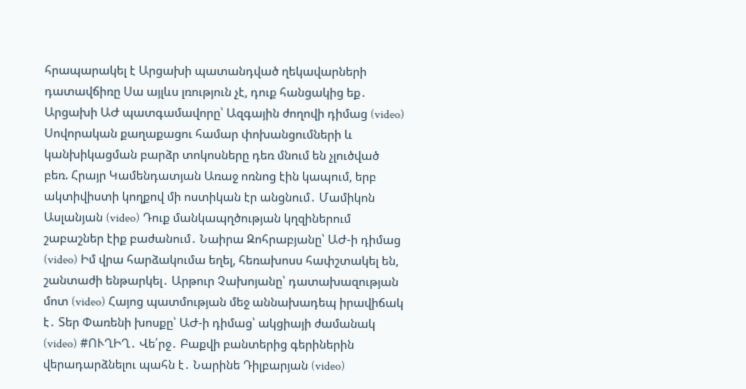հրապարակել է Արցախի պատանդված ղեկավարների դատավճիռը Սա այլևս լռություն չէ, դուք հանցակից եք․ Արցախի ԱԺ պատգամավորը՝ Ազգային ժողովի դիմաց (video) Սովորական քաղաքացու համար փոխանցումների և կանխիկացման բարձր տոկոսները դեռ մնում են չլուծված բեռ. Հրայր Կամենդատյան Առաջ ոռնոց էին կապում, երբ ակտիվիստի կողքով մի ոստիկան էր անցնում․ Մամիկոն Ասլանյան (video) Դուք մանկապղծության կղզիներում շաբաշներ էիք բաժանում․ Նաիրա Զոհրաբյանը՝ ԱԺ-ի դիմաց (video) Իմ վրա հարձակումա եղել, հեռախոսս հափշտակել են, շանտաժի ենթարկել․ Արթուր Չախոյանը՝ դատախազության մոտ (video) Հայոց պատմության մեջ աննախադեպ իրավիճակ է․ Տեր Փառենի խոսքը՝ ԱԺ-ի դիմաց՝ ակցիայի ժամանակ (video) #ՈՒՂԻՂ․ Վե՛րջ․ Բաքվի բանտերից գերիներին վերադարձնելու պահն է․ Նարինե Դիլբարյան (video)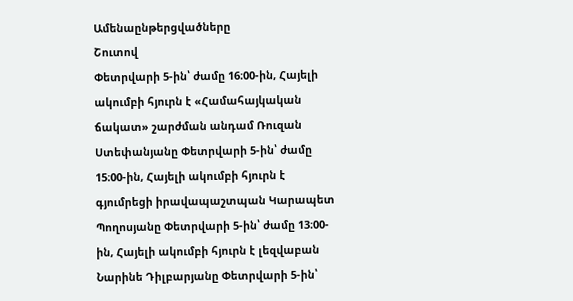Ամենաընթերցվածները
Շուտով
Փետրվարի 5-ին՝ ժամը 16։00-ին, Հայելի ակումբի հյուրն է «Համահայկական ճակատ» շարժման անդամ Ռուզան Ստեփանյանը Փետրվարի 5-ին՝ ժամը 15։00-ին, Հայելի ակումբի հյուրն է գյումրեցի իրավապաշտպան Կարապետ Պողոսյանը Փետրվարի 5-ին՝ ժամը 13։00-ին, Հայելի ակումբի հյուրն է լեզվաբան Նարինե Դիլբարյանը Փետրվարի 5-ին՝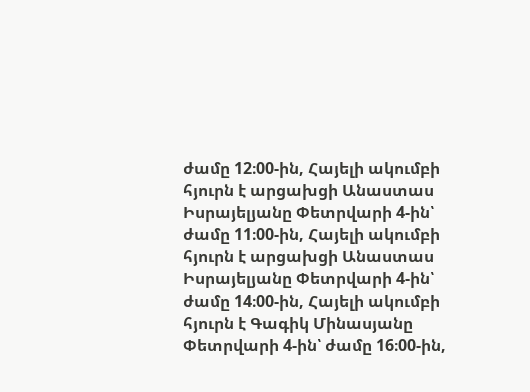ժամը 12։00-ին, Հայելի ակումբի հյուրն է արցախցի Անաստաս Իսրայելյանը Փետրվարի 4-ին՝ ժամը 11։00-ին, Հայելի ակումբի հյուրն է արցախցի Անաստաս Իսրայելյանը Փետրվարի 4-ին՝ ժամը 14։00-ին, Հայելի ակումբի հյուրն է Գագիկ Մինասյանը Փետրվարի 4-ին՝ ժամը 16։00-ին,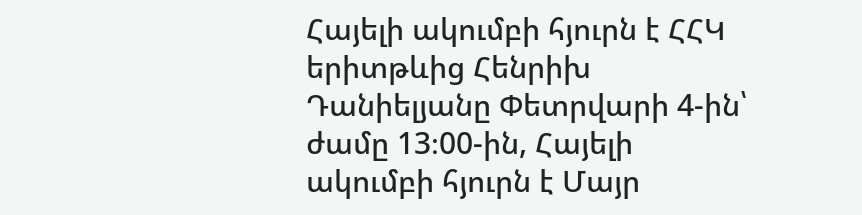Հայելի ակումբի հյուրն է ՀՀԿ երիտթևից Հենրիխ Դանիելյանը Փետրվարի 4-ին՝ ժամը 13։00-ին, Հայելի ակումբի հյուրն է Մայր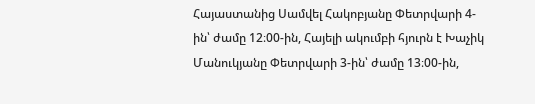Հայաստանից Սամվել Հակոբյանը Փետրվարի 4-ին՝ ժամը 12։00-ին, Հայելի ակումբի հյուրն է Խաչիկ Մանուկյանը Փետրվարի 3-ին՝ ժամը 13։00-ին,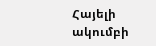Հայելի ակումբի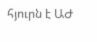հյուրն է ԱԺ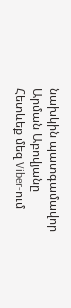նախկին պատգամավոր Արման Աբովյանը
Հետևեք մեզ Viber-ում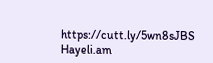https://cutt.ly/5wn8sJBS
Hayeli.am